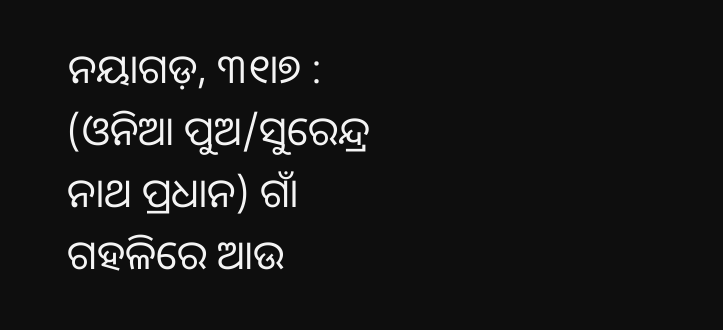ନୟାଗଡ଼, ୩୧ା୭ : (ଓନିଆ ପୁଅ/ସୁରେନ୍ଦ୍ର ନାଥ ପ୍ରଧାନ) ଗାଁ ଗହଳିରେ ଆଉ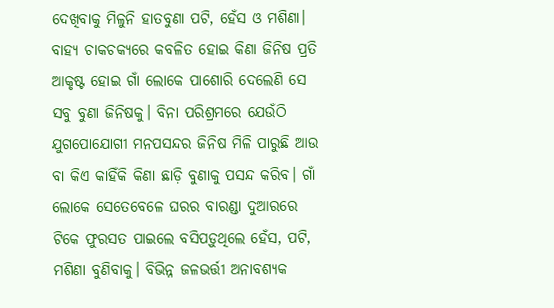ଦେଖିବାକୁ ମିଳୁନି ହାତବୁଣା ପଟି, ହେଁସ ଓ ମଶିଣା। ବାହ୍ୟ ଚାକଚକ୍ୟରେ କବଳିତ ହୋଇ କିଣା ଜିନିଷ ପ୍ରତି ଆକୃଷ୍ଟ ହୋଇ ଗାଁ ଲୋକେ ପାଶୋରି ଦେଲେଣି ସେ ସବୁ ବୁଣା ଜିନିଷକୁ। ବିନା ପରିଶ୍ରମରେ ଯେଉଁଠି ଯୁଗପୋଯୋଗୀ ମନପସନ୍ଦର ଜିନିଷ ମିଳି ପାରୁଛି ଆଉ ବା କିଏ କାହିଁକି କିଣା ଛାଡ଼ି ବୁଣାକୁ ପସନ୍ଦ କରିବ। ଗାଁ ଲୋକେ ସେତେବେଳେ ଘରର ବାରଣ୍ଡା ଦୁଆରରେ ଟିକେ ଫୁରସତ ପାଇଲେ ବସିପଡ଼ୁଥିଲେ ହେଁସ, ପଟି, ମଶିଣା ବୁଣିବାକୁ। ବିଭିନ୍ନ ଜଳଭର୍ତ୍ତୀ ଅନାବଶ୍ୟକ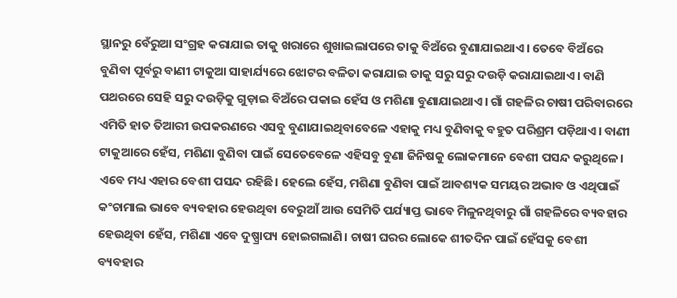ସ୍ଥାନରୁ ବେଁରୁଆ ସଂଗ୍ରହ କରାଯାଇ ତାକୁ ଖରାରେ ଶୁଖାଇଲାପରେ ତାକୁ ବିଅଁରେ ବୁଣାଯାଇଥାଏ। ତେବେ ବିଅଁରେ ବୁଣିବା ପୂର୍ବରୁ ବାଣୀ ଟାକୁଆ ସାହାର୍ଯ୍ୟରେ ଝୋଟର ବଳିତା କରାଯାଇ ତାକୁ ସରୁ ସରୁ ଦଉଡ଼ି କରାଯାଇଥାଏ। ବାଣି ପଥରରେ ସେହି ସରୁ ଦଉଡ଼ିକୁ ଗୁଡ଼ାଇ ବିଅଁରେ ପକାଇ ହେଁସ ଓ ମଶିଣା ବୁଣାଯାଇଥାଏ। ଗାଁ ଗହଳିର ଚାଷୀ ପରିବାରରେ ଏମିତି ହାତ ତିଆରୀ ଉପକରଣରେ ଏସବୁ ବୁଣାଯାଇଥିବାବେଳେ ଏହାକୁ ମଧ୍ୟ ବୁଣିବାକୁ ବହୁତ ପରିଶ୍ରମ ପଡ଼ିଥାଏ। ବାଣୀ ଟାକୁଆରେ ହେଁସ, ମଶିଣା ବୁଣିବା ପାଇଁ ସେତେବେଳେ ଏହିସବୁ ବୁଣା ଜିନିଷକୁ ଲୋକମାନେ ବେଶୀ ପସନ୍ଦ କରୁଥିଳେ। ଏବେ ମଧ୍ୟ ଏହାର ବେଶୀ ପସନ୍ଦ ରହିଛି। ହେଲେ ହେଁସ, ମଶିଣା ବୁଣିବା ପାଇଁ ଆବଶ୍ୟକ ସମୟର ଅଭାବ ଓ ଏଥିପାଇଁ କଂଚାମାଲ ଭାବେ ବ୍ୟବହାର ହେଉଥିବା ବେରୁଆଁ ଆଉ ସେମିତି ପର୍ଯ୍ୟାପ୍ତ ଭାବେ ମିଳୁନଥିବାରୁ ଗାଁ ଗହଳିରେ ବ୍ୟବହାର ହେଉଥିବା ହେଁସ, ମଶିଣା ଏବେ ଦୁଷ୍ପ୍ରାପ୍ୟ ହୋଇଗଲାଣି। ଚାଷୀ ଘରର ଲୋକେ ଶୀତଦିନ ପାଇଁ ହେଁସକୁ ବେଶୀ ବ୍ୟବହାର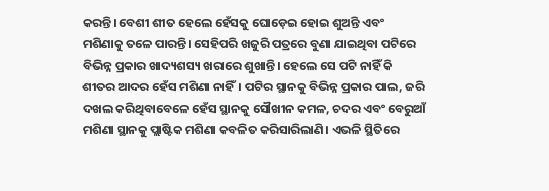କରନ୍ତି। ବେଶୀ ଶୀତ ହେଲେ ହେଁସକୁ ଘୋଡ଼େଇ ହୋଇ ଶୁଅନ୍ତି ଏବଂ ମଶିଣାକୁ ତଳେ ପାରନ୍ତି। ସେହିପରି ଖଜୁରି ପତ୍ରରେ ବୁଣା ଯାଇଥିବା ପଟିରେ ବିଭିନ୍ନ ପ୍ରକାର ଖାଦ୍ୟଶସ୍ୟ ଖରାରେ ଶୁଖାନ୍ତି। ହେଲେ ସେ ପଟି ନାହିଁ କି ଶୀତର ଆଦର ହେଁସ ମଶିଣା ନାହିଁ। ପଟିର ସ୍ଥାନକୁ ବିଭିନ୍ନ ପ୍ରକାର ପାଲ, ଜରି ଦଖଲ କରିଥିବାବେଳେ ହେଁସ ସ୍ଥାନକୁ ସୌଖୀନ କମଳ, ଚଦର ଏବଂ ବେରୁଆଁ ମଶିଣା ସ୍ଥାନକୁ ପ୍ଲାଷ୍ଟିକ ମଶିଣା କବଳିତ କରିସାରିଲାଣି। ଏଭଳି ସ୍ଥିତିରେ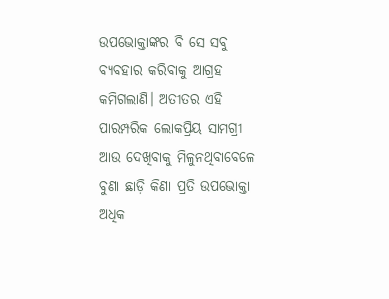ଉପଭୋକ୍ତାଙ୍କର ବି ସେ ସବୁ ବ୍ୟବହାର କରିବାକୁ ଆଗ୍ରହ କମିଗଲାଣି। ଅତୀତର ଏହି ପାରମ୍ପରିକ ଲୋକପ୍ରିୟ ସାମଗ୍ରୀ ଆଉ ଦେଖିବାକୁ ମିଳୁନଥିବାବେଳେ ବୁଣା ଛାଡ଼ି କିଣା ପ୍ରତି ଉପଭୋକ୍ତା ଅଧିକ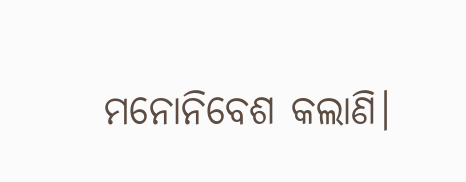ମନୋନିବେଶ କଲାଣି।